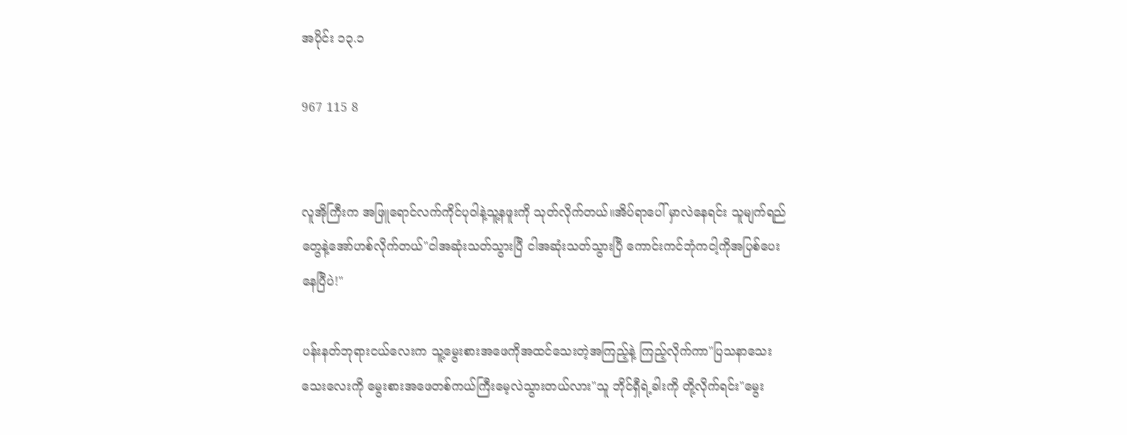အပိုင်း ၁၃.၁

967 115 8


လူအိုကြီးက အဖြူရောင်လက်ကိုင်ပုဝါနဲ့သူ့နဖူးကို သုတ်လိုက်တယ်။အိပ်ရာပေါ် မှာလဲနေရင်း သူမျက်ရည်တွေနဲ့အော်ဟစ်လိုက်တယ်"ငါအဆုံးသတ်သွားပြီ ငါအဆုံးသတ်သွားပြီ ကောင်းကင်ဘုံကငါ့ကိုအပြစ်ပေးနေပြီပဲ!"

ပန်းနတ်ဘုရားငယ်လေးက သူ့မွေးစားအဖေကိုအထင်သေးတဲ့အကြည့်နဲ့ ကြည့်လိုက်ကာ"ပြသနာသေးသေးလေးကို မွေးစားအဖေတစ်ကယ်ကြီးမေ့လဲသွားတယ်လား"သူ ဘိုင်ရှီရဲ့ခါးကို တို့လိုက်ရင်း"မွေး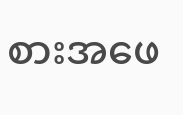စားအဖေ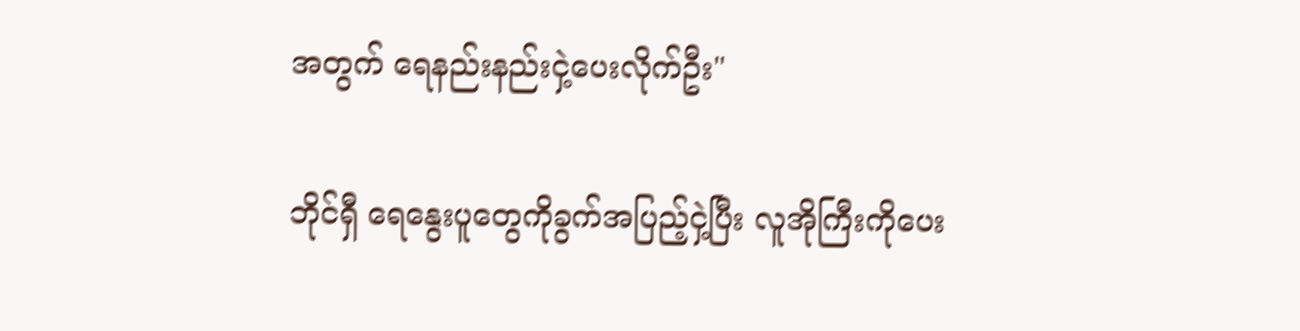အတွက် ရေနည်းနည်းငှဲ့ပေးလိုက်ဦး"

ဘိုင်ရှီ ရေနွေးပူတွေကိုခွက်အပြည့်ငှဲ့ပြီး လူအိုကြီးကိုပေး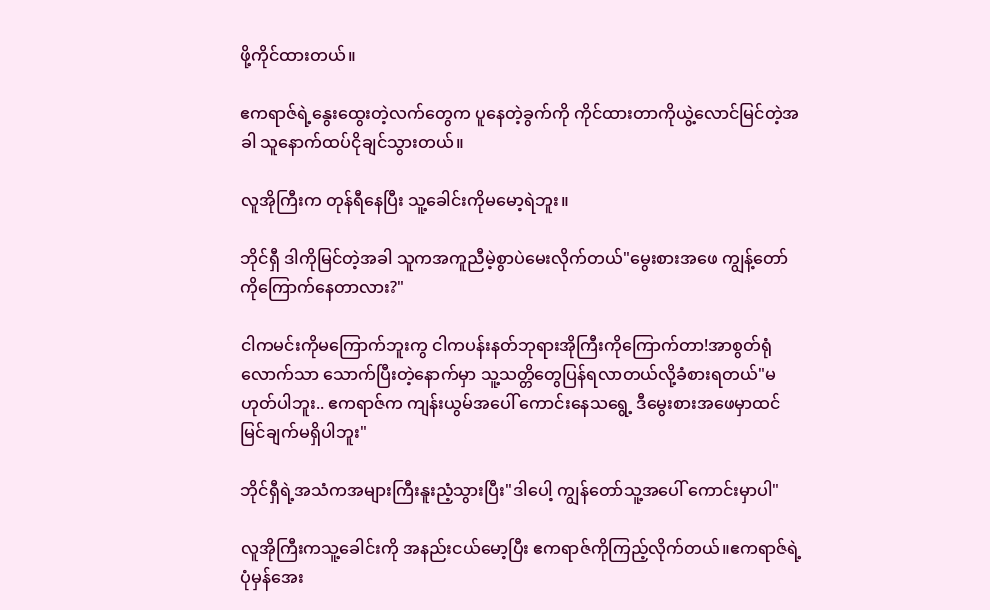ဖို့ကိုင်ထားတယ်။

ဧကရာဇ်ရဲ့နွေးထွေးတဲ့လက်တွေက ပူနေတဲ့ခွက်ကို ကိုင်ထားတာကိုယွဲ့လောင်မြင်တဲ့အခါ သူနောက်ထပ်ငိုချင်သွားတယ်။

လူအိုကြီးက တုန်ရီနေပြီး သူ့ခေါင်းကိုမမော့ရဲဘူး။

ဘိုင်ရှီ ဒါကိုမြင်တဲ့အခါ သူကအကူညီမဲ့စွာပဲမေးလိုက်တယ်"မွေးစားအဖေ ကျွန့်တော်ကိုကြောက်နေတာလား?"

ငါကမင်းကိုမကြောက်ဘူးကွ ငါကပန်းနတ်ဘုရားအိုကြီးကိုကြောက်တာ!အာစွတ်ရုံလောက်သာ သောက်ပြီးတဲ့နောက်မှာ သူ့သတ္တိတွေပြန်ရလာတယ်လို့ခံစားရတယ်"မဟုတ်ပါဘူး.. ဧကရာဇ်က ကျန်းယွမ်အပေါ် ကောင်းနေသရွေ့ ဒီမွေးစားအဖေမှာထင်မြင်ချက်မရှိပါဘူး"

ဘိုင်ရှီရဲ့အသံကအများကြီးနူးညံ့သွားပြီး"ဒါပေါ့ ကျွန်တော်သူ့အပေါ် ကောင်းမှာပါ"

လူအိုကြီးကသူ့ခေါင်းကို အနည်းငယ်မော့ပြီး ဧကရာဇ်ကိုကြည့်လိုက်တယ်။ဧကရာဇ်ရဲ့ပုံမှန်အေး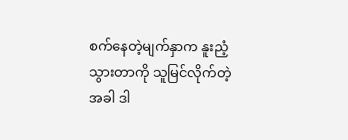စက်နေတဲ့မျက်နှာက နူးညံ့သွားတာကို သူမြင်လိုက်တဲ့အခါ ဒါ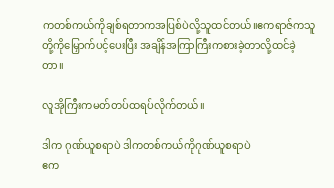ကတစ်ကယ်ကိုချစ်ရတာကအပြစ်ပဲလို့သူထင်တယ်။ဧကရာဇ်ကသူတို့ကိုမြှောက်ပင့်ပေးပြီး အချိန်အကြာကြီးကစားခဲ့တာလို့ထင်ခဲ့တာ။

လူအိုကြီးကမတ်တပ်ထရပ်လိုက်တယ်။

ဒါက ဂုဏ်ယူစရာပဲ ဒါကတစ်ကယ်ကိုဂုဏ်ယူစရာပဲ
ဧက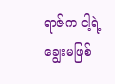ရာဇ်က ငါ့ရဲ့ချွေးမဖြစ်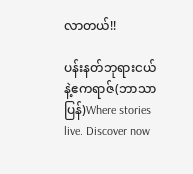လာတယ်!!

ပန်းနတ်ဘုရားငယ်နဲ့ဧကရာဇ်(ဘာသာပြန်)Where stories live. Discover now